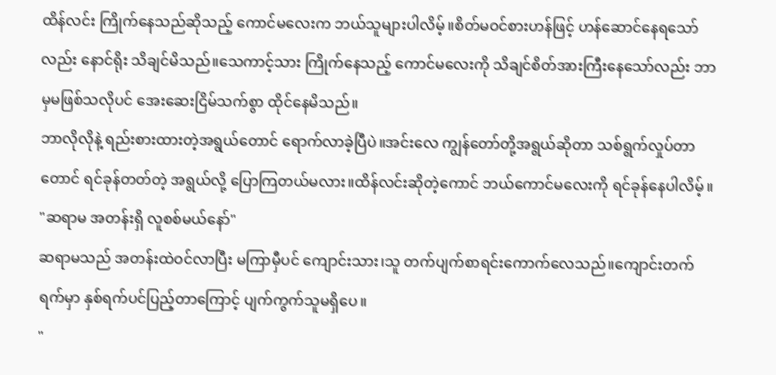ထိန်လင်း ကြိုက်နေသည်ဆိုသည့် ကောင်မလေးက ဘယ်သူများပါလိမ့်။စိတ်မဝင်စားဟန်ဖြင့် ဟန်ဆောင်နေရသော်လည်း နောင်ရိုး သိချင်မိသည်။သေကာင့်သား ကြိုက်နေသည့် ကောင်မလေးကို သိချင်စိတ်အားကြီးနေသော်လည်း ဘာမှမဖြစ်သလိုပင် အေးဆေးငြိမ်သက်စွာ ထိုင်နေမိသည်။
ဘာလိုလိုနဲ့ ရည်းစားထားတဲ့အရွယ်တောင် ရောက်လာခဲ့ပြီပဲ။အင်းလေ ကျွန်တော်တို့အရွယ်ဆိုတာ သစ်ရွက်လှုပ်တာတောင် ရင်ခုန်တတ်တဲ့ အရွယ်လို့ ပြောကြတယ်မလား။ထိန်လင်းဆိုတဲ့ကောင် ဘယ်ကောင်မလေးကို ရင်ခုန်နေပါလိမ့်။
"ဆရာမ အတန်းရှိ လူစစ်မယ်နော်"
ဆရာမသည် အတန်းထဲဝင်လာပြီး မကြာမှီပင် ကျောင်းသား၊သူ တက်ပျက်စာရင်းကောက်လေသည်။ကျောင်းတက်ရက်မှာ နှစ်ရက်ပင်ပြည့်တာကြောင့် ပျက်ကွက်သူမရှိပေ။
"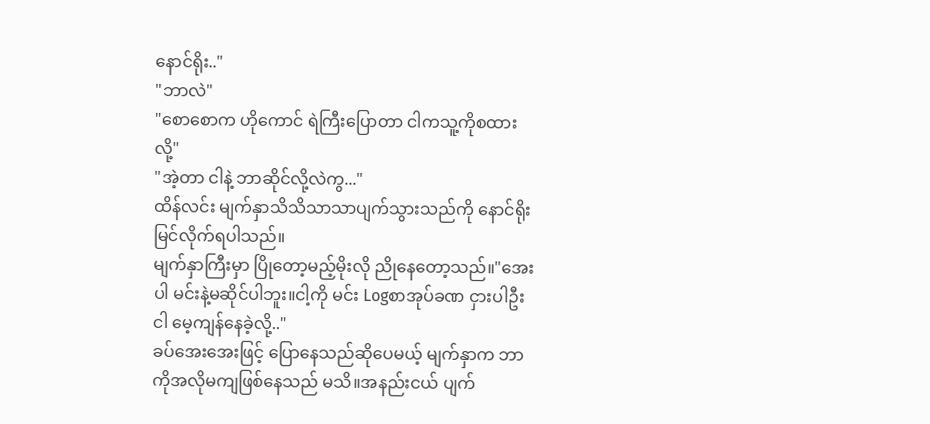နောင်ရိုး.."
"ဘာလဲ"
"စောစောက ဟိုကောင် ရဲကြီးပြောတာ ငါကသူ့ကိုစထားလို့"
"အဲ့တာ ငါနဲ့ ဘာဆိုင်လို့လဲကွ..."
ထိန်လင်း မျက်နှာသိသိသာသာပျက်သွားသည်ကို နောင်ရိုးမြင်လိုက်ရပါသည်။
မျက်နှာကြီးမှာ ပြိုတော့မည့်မိုးလို ညိုနေတော့သည်။"အေးပါ မင်းနဲ့မဆိုင်ပါဘူး။ငါ့ကို မင်း Logစာအုပ်ခဏ ငှားပါဦး ငါ မေ့ကျန်နေခဲ့လို့.."
ခပ်အေးအေးဖြင့် ပြောနေသည်ဆိုပေမယ့် မျက်နှာက ဘာကိုအလိုမကျဖြစ်နေသည် မသိ။အနည်းငယ် ပျက်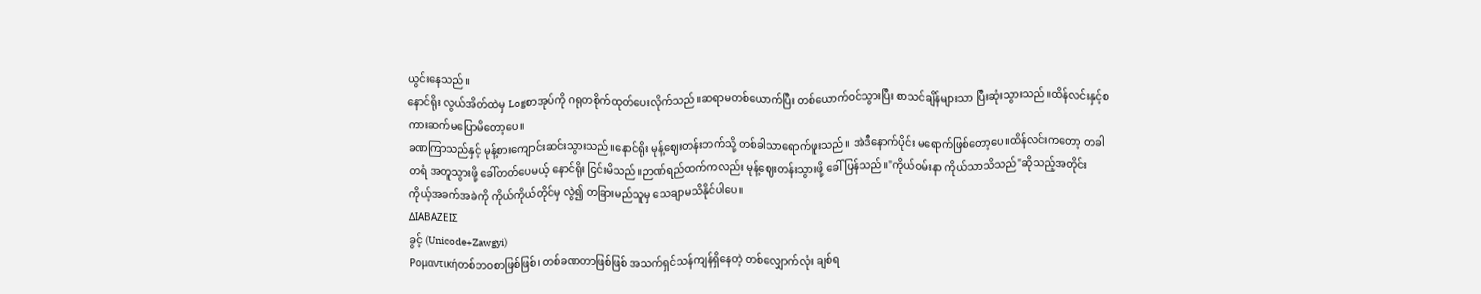ယွင်းနေသည်။
နောင်ရိုး လွယ်အိတ်ထဲမှ Logစာအုပ်ကို ဂရုတစိုက်ထုတ်ပေးလိုက်သည်။ဆရာမတစ်ယောက်ပြီး တစ်ယောက်ဝင်သွားပြီး စာသင်ချိန်များသာ ပြီးဆုံးသွားသည်။ထိန်လင်းနှင့်စကားဆက်မပြောမိတော့ပေ။
ခဏကြာသည်နှင့် မုန့်စားကျောင်းဆင်းသွားသည်။နောင်ရိုး မုန့်ဈေးတန်းဘက်သို့ တစ်ခါသာရောက်ဖူးသည်။ အဲဒီနောက်ပိုင်း မရောက်ဖြစ်တော့ပေ။ထိန်လင်းကတော့ တခါတရံ အတူသွားဖို့ ခေါ်တတ်ပေမယ့် နောင်ရိုး ငြင်းမိသည်။ဉာဏ်ရည်ထက်ကလည်း မုန့်ဈေးတန်းသွားဖို့ ခေါ်ပြန်သည်။"ကိုယ်ဝမ်းနာ ကိုယ်သာသိသည်"ဆိုသည့်အတိုင်း ကိုယ့်အခက်အခဲကို ကိုယ်ကိုယ်တိုင်မှ လွဲ၍ တခြားမည်သူမှ သေချာမသိနိုင်ပါပေ။
ΔΙΑΒΑΖΕΙΣ
ခွင့် (Unicode+Zawgyi)
Ρομαντικήတစ်ဘဝစာဖြစ်ဖြစ်၊ တစ်ခဏတာဖြစ်ဖြစ် အသက်ရှင်သန်ကျန်ရှိနေတဲ့ တစ်လျှောက်လုံး ချစ်ရ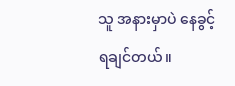သူ အနားမှာပဲ နေခွင့်ရချင်တယ်။